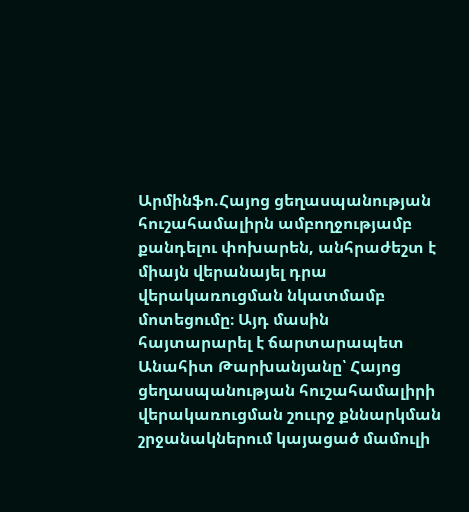Արմինֆո.Հայոց ցեղասպանության հուշահամալիրն ամբողջությամբ քանդելու փոխարեն, անհրաժեշտ է միայն վերանայել դրա վերակառուցման նկատմամբ մոտեցումը։ Այդ մասին հայտարարել է ճարտարապետ Անահիտ Թարխանյանը՝ Հայոց ցեղասպանության հուշահամալիրի վերակառուցման շոււրջ քննարկման շրջանակներում կայացած մամուլի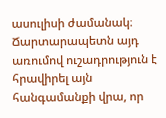ասուլիսի ժամանակ։
Ճարտարապետն այդ առումով ուշադրություն է հրավիրել այն հանգամանքի վրա, որ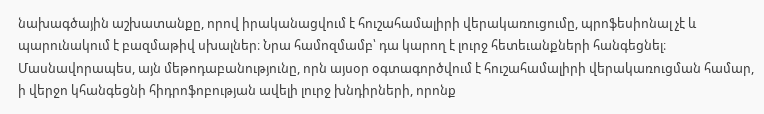նախագծային աշխատանքը, որով իրականացվում է հուշահամալիրի վերակառուցումը, պրոֆեսիոնալ չէ և պարունակում է բազմաթիվ սխալներ։ Նրա համոզմամբ՝ դա կարող է լուրջ հետեւանքների հանգեցնել։ Մասնավորապես, այն մեթոդաբանությունը, որն այսօր օգտագործվում է հուշահամալիրի վերակառուցման համար, ի վերջո կհանգեցնի հիդրոֆոբության ավելի լուրջ խնդիրների, որոնք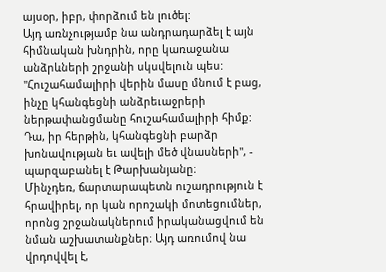այսօր, իբր, փորձում են լուծել:
Այդ առնչությամբ նա անդրադարձել է այն հիմնական խնդրին, որը կառաջանա անձրևների շրջանի սկսվելուն պես: "Հուշահամալիրի վերին մասը մնում է բաց, ինչը կհանգեցնի անձրեւաջրերի ներթափանցմանը հուշահամալիրի հիմք: Դա, իր հերթին, կհանգեցնի բարձր խոնավության եւ ավելի մեծ վնասների", - պարզաբանել է Թարխանյանը։
Մինչդեռ, ճարտարապետն ուշադրություն է հրավիրել, որ կան որոշակի մոտեցումներ, որոնց շրջանակներում իրականացվում են նման աշխատանքներ։ Այդ առումով նա վրդովվել է,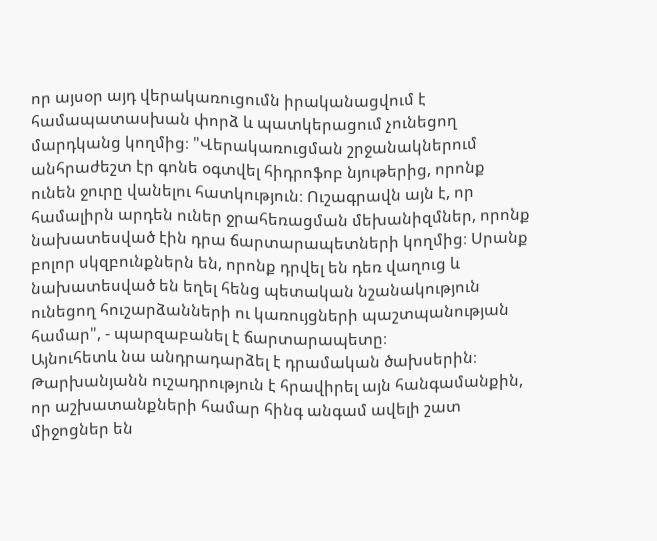որ այսօր այդ վերակառուցումն իրականացվում է համապատասխան փորձ և պատկերացում չունեցող մարդկանց կողմից։ "Վերակառուցման շրջանակներում անհրաժեշտ էր գոնե օգտվել հիդրոֆոբ նյութերից, որոնք ունեն ջուրը վանելու հատկություն։ Ուշագրավն այն է, որ համալիրն արդեն ուներ ջրահեռացման մեխանիզմներ, որոնք նախատեսված էին դրա ճարտարապետների կողմից։ Սրանք բոլոր սկզբունքներն են, որոնք դրվել են դեռ վաղուց և նախատեսված են եղել հենց պետական նշանակություն ունեցող հուշարձանների ու կառույցների պաշտպանության համար", - պարզաբանել է ճարտարապետը։
Այնուհետև նա անդրադարձել է դրամական ծախսերին։ Թարխանյանն ուշադրություն է հրավիրել այն հանգամանքին, որ աշխատանքների համար հինգ անգամ ավելի շատ միջոցներ են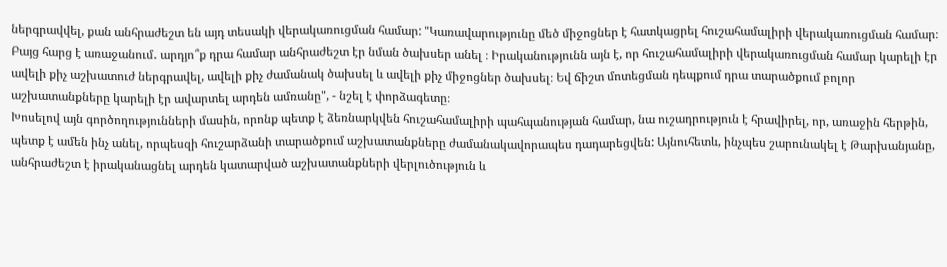ներգրավվել, քան անհրաժեշտ են այդ տեսակի վերակառուցման համար: "Կառավարությունը մեծ միջոցներ է հատկացրել հուշահամալիրի վերակառուցման համար։ Բայց հարց է առաջանում․ արդյո՞ք դրա համար անհրաժեշտ էր նման ծախսեր անել ։ Իրականությունն այն է, որ հուշահամալիրի վերակառուցման համար կարելի էր ավելի քիչ աշխատուժ ներգրավել, ավելի քիչ ժամանակ ծախսել և ավելի քիչ միջոցներ ծախսել։ Եվ ճիշտ մոտեցման դեպքում դրա տարածքում բոլոր աշխատանքները կարելի էր ավարտել արդեն ամռանը", - նշել է փորձագետը։
Խոսելով այն գործողությունների մասին, որոնք պետք է ձեռնարկվեն հուշահամալիրի պահպանության համար, նա ուշադրություն է հրավիրել, որ, առաջին հերթին, պետք է ամեն ինչ անել, որպեսզի հուշարձանի տարածքում աշխատանքները ժամանակավորապես դադարեցվեն: Այնուհետև, ինչպես շարունակել է Թարխանյանը, անհրաժեշտ է իրականացնել արդեն կատարված աշխատանքների վերլուծություն և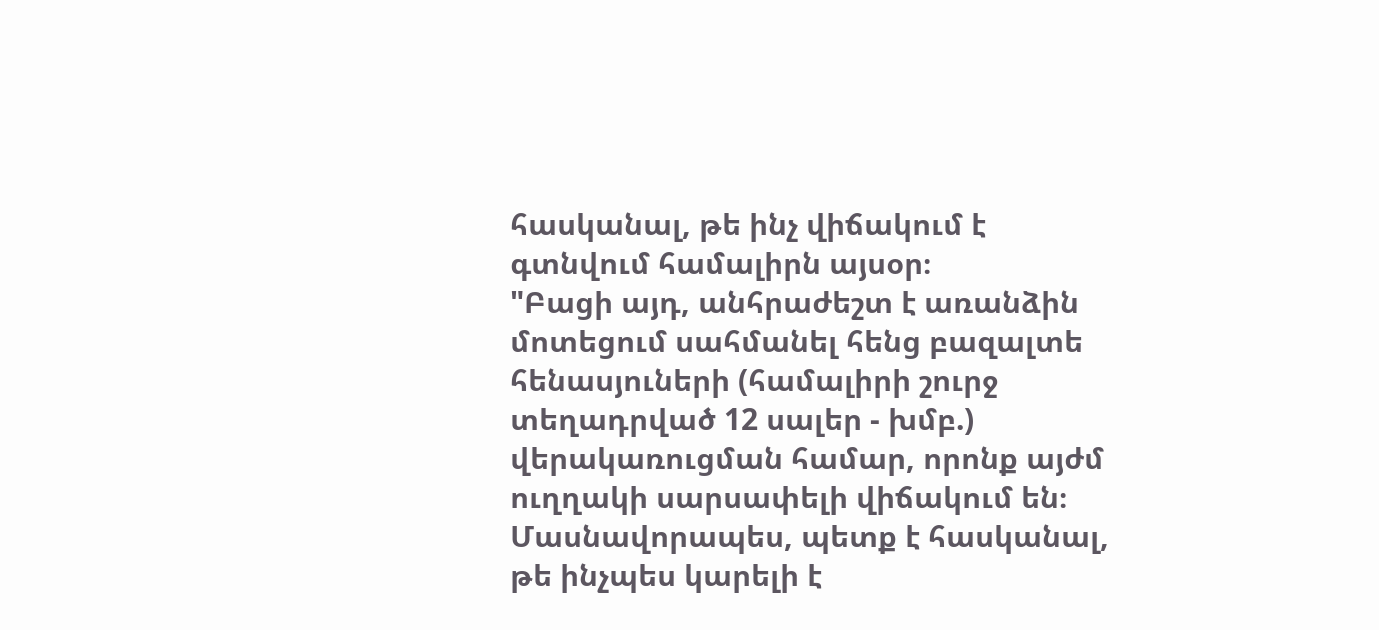հասկանալ, թե ինչ վիճակում է գտնվում համալիրն այսօր։
"Բացի այդ, անհրաժեշտ է առանձին մոտեցում սահմանել հենց բազալտե հենասյուների (համալիրի շուրջ տեղադրված 12 սալեր - խմբ.) վերակառուցման համար, որոնք այժմ ուղղակի սարսափելի վիճակում են։ Մասնավորապես, պետք է հասկանալ, թե ինչպես կարելի է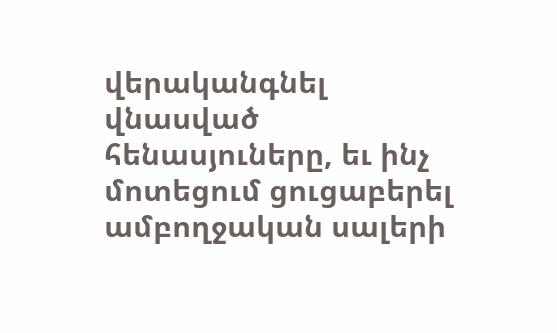վերականգնել վնասված հենասյուները, եւ ինչ մոտեցում ցուցաբերել ամբողջական սալերի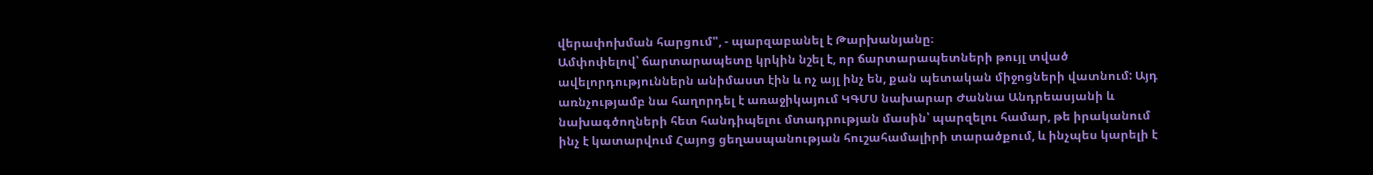վերափոխման հարցում", - պարզաբանել է Թարխանյանը։
Ամփոփելով՝ ճարտարապետը կրկին նշել է, որ ճարտարապետների թույլ տված ավելորդություններն անիմաստ էին և ոչ այլ ինչ են, քան պետական միջոցների վատնում: Այդ առնչությամբ նա հաղորդել է առաջիկայում ԿԳՄՍ նախարար Ժաննա Անդրեասյանի և նախագծողների հետ հանդիպելու մտադրության մասին՝ պարզելու համար, թե իրականում ինչ է կատարվում Հայոց ցեղասպանության հուշահամալիրի տարածքում, և ինչպես կարելի է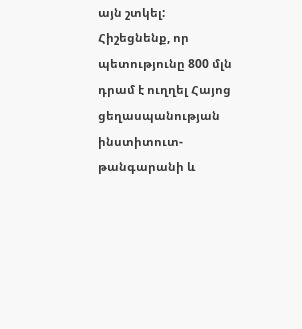այն շտկել:
Հիշեցնենք, որ պետությունը 800 մլն դրամ է ուղղել Հայոց ցեղասպանության ինստիտուտ-թանգարանի և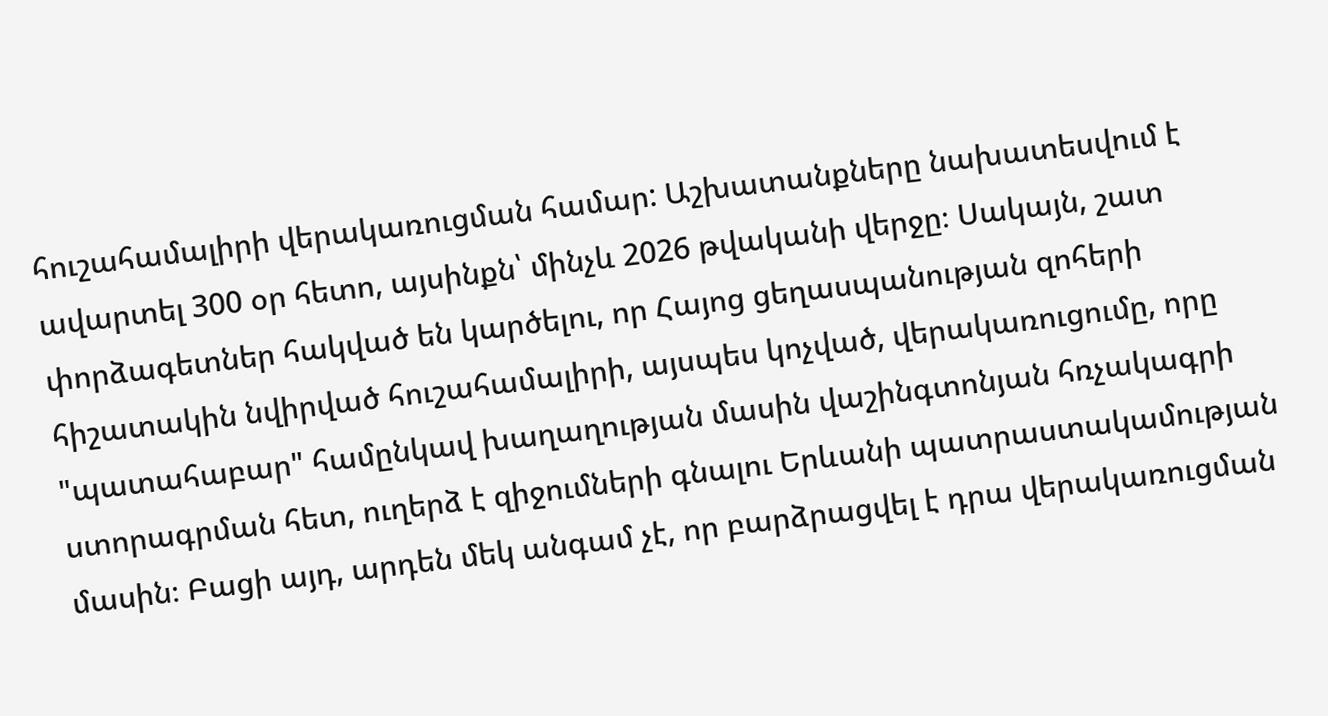հուշահամալիրի վերակառուցման համար: Աշխատանքները նախատեսվում է ավարտել 300 օր հետո, այսինքն՝ մինչև 2026 թվականի վերջը։ Սակայն, շատ փորձագետներ հակված են կարծելու, որ Հայոց ցեղասպանության զոհերի հիշատակին նվիրված հուշահամալիրի, այսպես կոչված, վերակառուցումը, որը "պատահաբար" համընկավ խաղաղության մասին վաշինգտոնյան հռչակագրի ստորագրման հետ, ուղերձ է զիջումների գնալու Երևանի պատրաստակամության մասին։ Բացի այդ, արդեն մեկ անգամ չէ, որ բարձրացվել է դրա վերակառուցման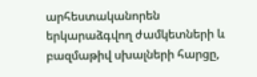արհեստականորեն երկարաձգվող ժամկետների և բազմաթիվ սխալների հարցը,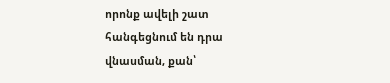որոնք ավելի շատ հանգեցնում են դրա վնասման, քան՝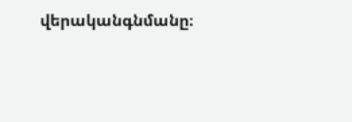վերականգնմանը։